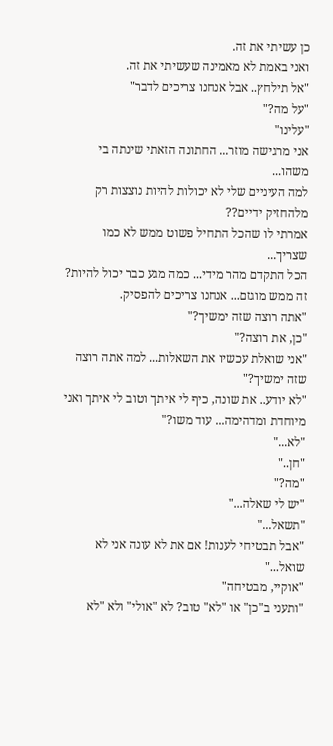כן עשיתי את זה.
ואני באמת לא מאמינה שעשיתי את זה.
"אל תילחץ.. אבל אנחנו צריכים לדבר"
"על מה?"
"עלינו"
אני מרגישה מוזר... החתונה הזאתי שינתה בי משהו...
למה העיניים שלי לא יכולות להיות נוצצות רק מלהחזיק ידיים??
אמרתי לו שהכל התחיל פשוט ממש לא כמו שצריך...
הכל התקדם מהר מידי... כמה מגע כבר יכול להיות?
זה ממש מוגזם... אנחנו צריכים להפסיק.
"אתה רוצה שזה ימשיך?"
"כן, את רוצה?"
"אני שואלת עכשיו את השאלות... למה אתה רוצה שזה ימשיך?"
"לא יודע.. את שונה, כיף לי איתך וטוב לי איתך ואני מיוחדת ומדהימה... עוד משו?"
"לא..."
"חן.."
"מה?"
"יש לי שאלה..."
"תשאל..."
"אבל תבטיחי לענות! אם את לא עונה אני לא שואל..."
"אוקיי, מבטיחה"
"ותעני ב"כן" או "לא" טוב? לא "אולי" ולא "לא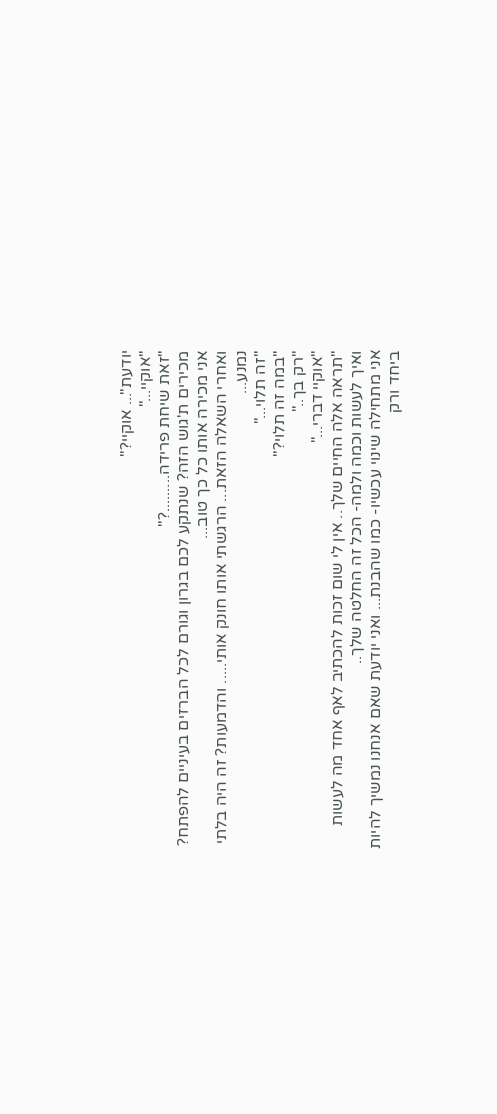יודעת"... אוקיי?"
"אוקיי..."
"זאת שיחת פרידה.........?"
מכירים ת'גוש הזה? שנתקע לכם בגרון וגורם לכל הברזים בעיניים להפתח? אני מכירה אותו כל כך טוב...
ואחרי השאלה הזאת... הרגשתי אותו חונק אותי..... והדמעות? זה היה בלתי נמנע...
"זה תלוי..."
"במה זה תלוי?"
"רק בך.."
"אוקיי דברי..."
"תראה אלה החיים שלך.. אין לי שום זכות להכתיב לאף אחד מה לעשות ואיך לעשות וכמה ולמה- הכל זה החלטה שלך..
אני מתחילה שינוי עכשיו- כמו שהבנת... ואני יודעת שאם אנחנו נמשיך להיות ביחד ורק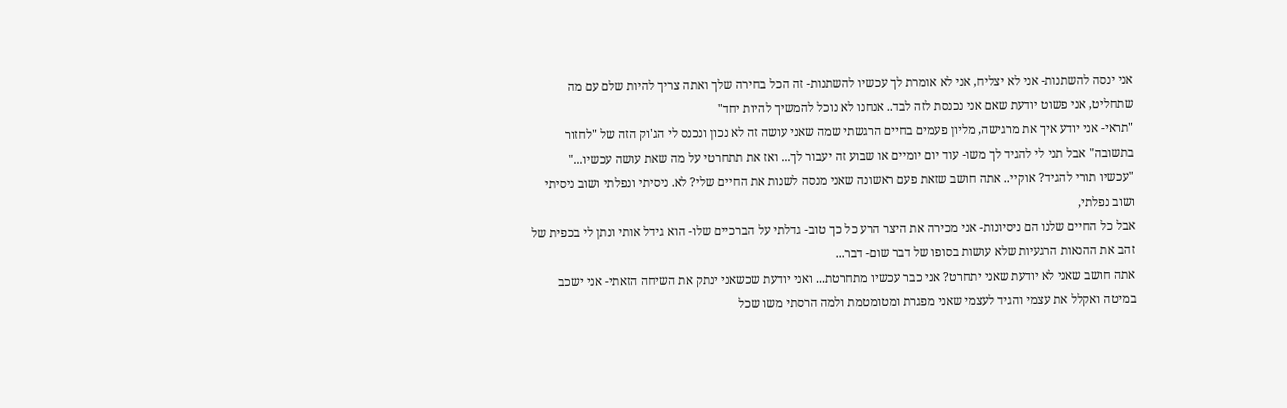אני ינסה להשתנות- אני לא יצליח, אני לא אומרת לך עכשיו להשתנות- זה הכל בחירה שלך ואתה צריך להיות שלם עם מה שתחליט, אני פשוט יודעת שאם אני נכנסת לזה לבד.. אנחנו לא נוכל להמשיך להיות יחד"
"תראי- אני יודע איך את מרגישה, מליון פעמים בחיים הרגשתי שמה שאני עושה זה לא נכון ונכנס לי הג'וק הזה של "לחזור בתשובה" אבל תני לי להגיד לך משו- עוד יום יומיים או שבוע זה יעבור לך... ואז את תתחרטי על מה שאת עושה עכשיו..."
"עכשיו תורי להגיד? אוקיי.. אתה חושב שזאת פעם ראשונה שאני מנסה לשנות את החיים שלי? לא. ניסיתי ונפלתי ושוב ניסיתי ושוב נפלתי,
אבל כל החיים שלנו הם ניסיונות- אני מכירה את היצר הרע כל כך טוב- גדלתי על הברכיים שלו- הוא גידל אותי ונתן לי בכפית של זהב את ההנאות הרגעיות שלא עושות בסופו של דבר שום- דבר...
אתה חושב שאני לא יודעת שאני יתחרט? אני כבר עכשיו מתחרטת... ואני יודעת שכשאני ינתק את השיחה הזאתי- אני ישכב במיטה ואקלל את עצמי והגיד לעצמי שאני מפגרת ומטומטמת ולמה הרסתי משו שכל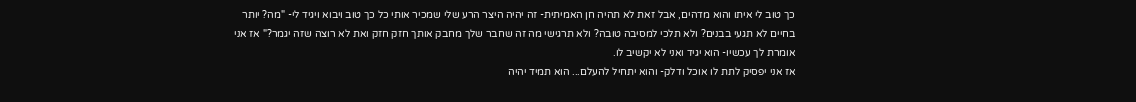כך טוב לי איתו והוא מדהים, אבל זאת לא תהיה חן האמיתית- זה יהיה היצר הרע שלי שמכיר אותי כל כך טוב ויבוא ויגיד לי- "מה? יותר בחיים לא תגעי בבנים? ולא תלכי למסיבה טובה? ולא תרגישי מה זה שחבר שלך מחבק אותך חזק חזק ואת לא רוצה שזה יגמר?" אז אני אומרת לך עכשיו- הוא יגיד ואני לא יקשיב לו.
אז אני יפסיק לתת לו אוכל ודלק- והוא יתחיל להעלם... הוא תמיד יהיה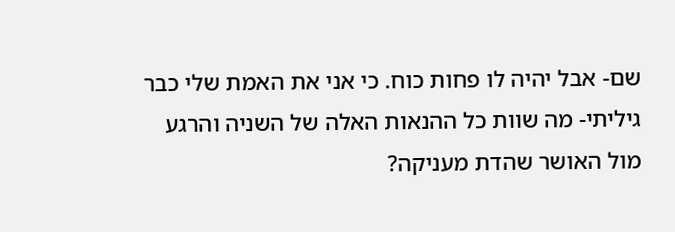שם- אבל יהיה לו פחות כוח. כי אני את האמת שלי כבר גיליתי- מה שוות כל ההנאות האלה של השניה והרגע מול האושר שהדת מעניקה?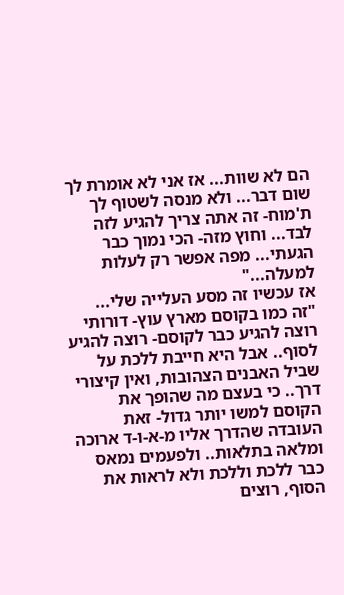הם לא שוות... אז אני לא אומרת לך שום דבר... ולא מנסה לשטוף לך ת'מוח- זה אתה צריך להגיע לזה לבד... וחוץ מזה- הכי נמוך כבר הגעתי... מפה אפשר רק לעלות למעלה..."
אז עכשיו זה מסע העלייה שלי...
"זה כמו בקוסם מארץ עוץ- דורותי רוצה להגיע כבר לקוסם- רוצה להגיע לסוף.. אבל היא חייבת ללכת על שביל האבנים הצהובות, ואין קיצורי דרך.. כי בעצם מה שהופך את הקוסם למשו יותר גדול- זאת העובדה שהדרך אליו מ-א-ו-ד ארוכה ומלאה בתלאות.. ולפעמים נמאס כבר ללכת וללכת ולא לראות את הסוף, רוצים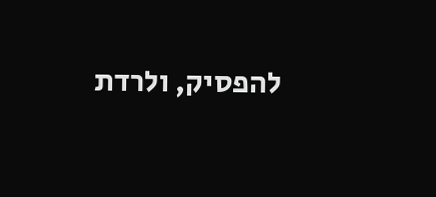להפסיק, ולרדת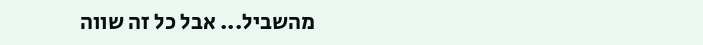מהשביל... אבל כל זה שווה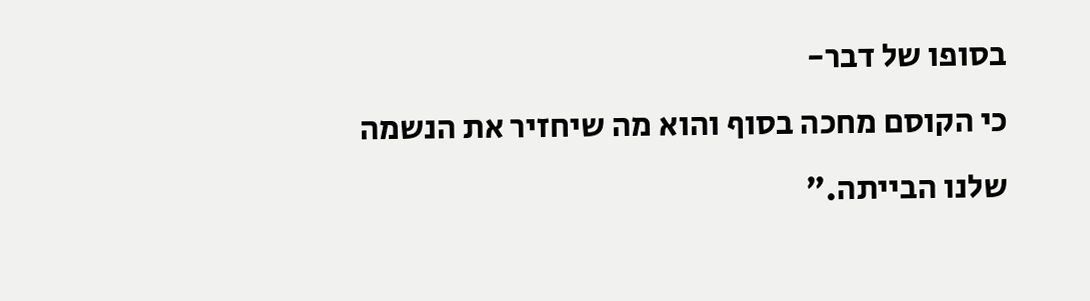בסופו של דבר-
כי הקוסם מחכה בסוף והוא מה שיחזיר את הנשמה שלנו הבייתה."